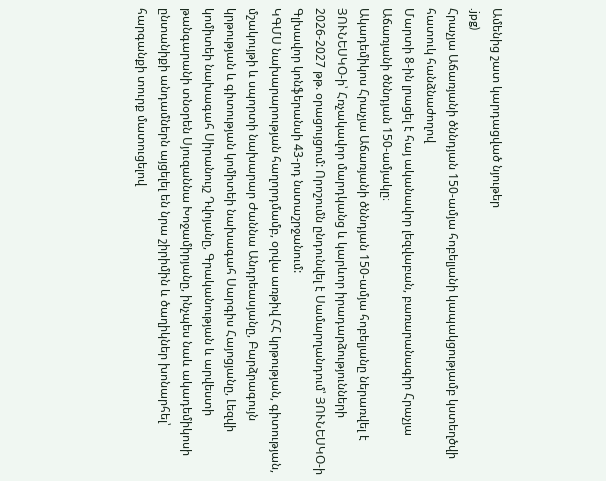Ամենից շատ կարդացված նյութեր
.jpg)
Հրաչյա Աճառյանի ծննդյան 150-ամյա հոբելյանի կապակցությամբ կստեղծվի հատուկ հանձնաժողով
Մարտի 8-ին լրացել է հայ ականավոր լեզվաբան, բառարանագիր Հրաչյա Աճառյանի ծննդյան 150-ամյակը։
Ակադեմիկոս Հրաչյա Աճառյանի ծննդյան 150-ամյա հոբելյանը ներառվել է ՅՈՒՆԵՍԿՕ-ի՝ Հռչակավոր մարդկանց և կարևոր իրադարձությունների 2026-2027 թթ. օրացույցում: Որոշումն ընդունվել է Սամարղանդում՝ ՅՈՒՆԵՍԿՕ-ի Գլխավոր կոնֆերանսի 43-րդ նստաշրջանում:
ԿԳՄՍ նախարարության հաղորդմամբ, օրվա առթիվ ՀՀ կրթության, գիտության, մշակույթի և սպորտի նախարար Ժաննա Անդրեասյանը, Բարձրագույն կրթության և գիտության կոմիտեի նախագահ Սարգիս Հայոցյանը, Լեզվի կոմիտեի նախագահ Սիրանույշ Դվոյանը, Գրականության և արվեստի թանգարանի տնօրեն Սյուզաննա Խոջամիրյանը, ինչպես նաև ակադեմիկոսի ընտանիքի անդամներն այցելել են նրա շիրիմին և ծաղիկներ խոնարհել՝ հարգանքի տուրք մատուցելով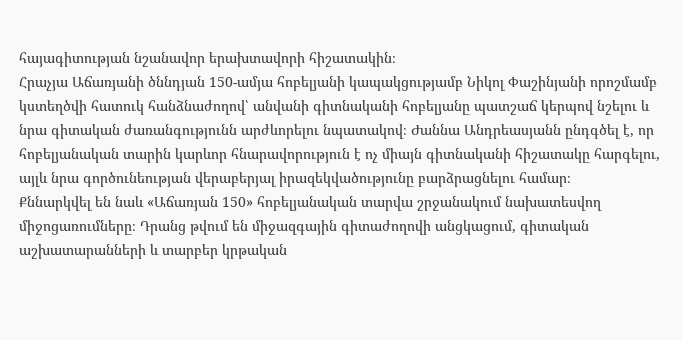հայագիտության նշանավոր երախտավորի հիշատակին։
Հրաչյա Աճառյանի ծննդյան 150-ամյա հոբելյանի կապակցությամբ Նիկոլ Փաշինյանի որոշմամբ կստեղծվի հատուկ հանձնաժողով՝ անվանի գիտնականի հոբելյանը պատշաճ կերպով նշելու և նրա գիտական ժառանգությունն արժևորելու նպատակով։ Ժաննա Անդրեասյանն ընդգծել է, որ հոբելյանական տարին կարևոր հնարավորություն է ոչ միայն գիտնականի հիշատակը հարգելու, այլև նրա գործունեության վերաբերյալ իրազեկվածությունը բարձրացնելու համար։
Քննարկվել են նաև «Աճառյան 150» հոբելյանական տարվա շրջանակում նախատեսվող միջոցառումները։ Դրանց թվում են միջազգային գիտաժողովի անցկացում, գիտական աշխատարանների և տարբեր կրթական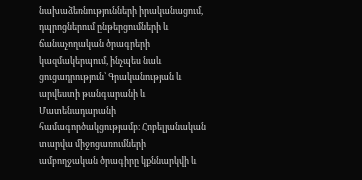նախաձեռնությունների իրականացում, դպրոցներում ընթերցումների և ճանաչողական ծրագրերի կազմակերպում, ինչպես նաև ցուցադրություն՝ Գրականության և արվեստի թանգարանի և Մատենադարանի համագործակցությամբ։ Հոբելյանական տարվա միջոցառումների ամբողջական ծրագիրը կքննարկվի և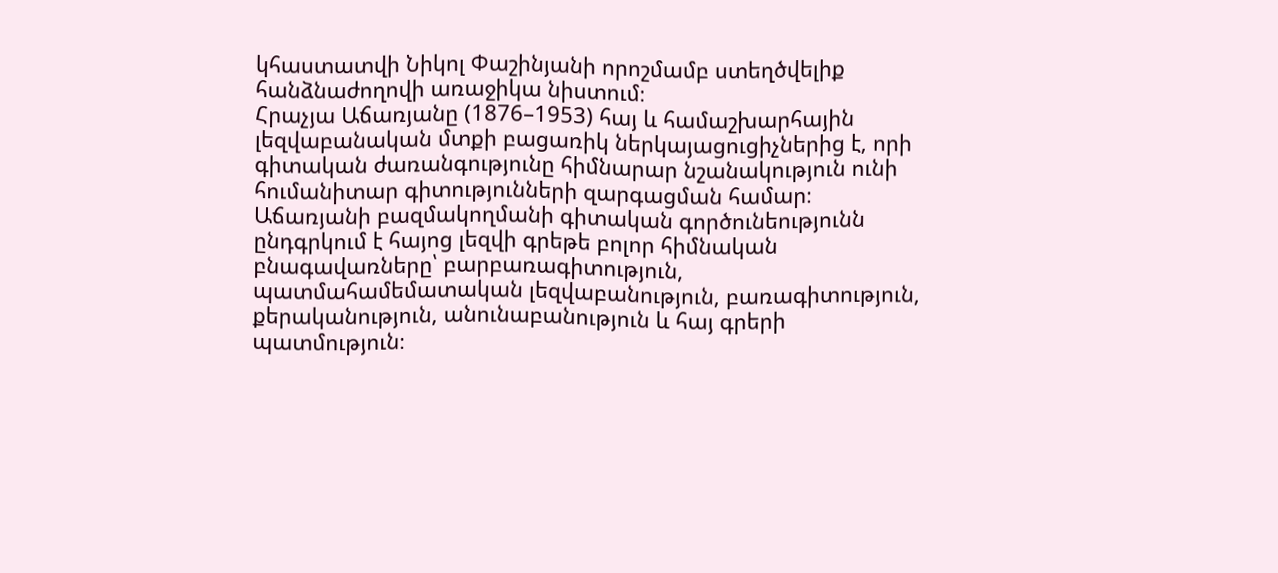կհաստատվի Նիկոլ Փաշինյանի որոշմամբ ստեղծվելիք հանձնաժողովի առաջիկա նիստում։
Հրաչյա Աճառյանը (1876–1953) հայ և համաշխարհային լեզվաբանական մտքի բացառիկ ներկայացուցիչներից է, որի գիտական ժառանգությունը հիմնարար նշանակություն ունի հումանիտար գիտությունների զարգացման համար։ Աճառյանի բազմակողմանի գիտական գործունեությունն ընդգրկում է հայոց լեզվի գրեթե բոլոր հիմնական բնագավառները՝ բարբառագիտություն, պատմահամեմատական լեզվաբանություն, բառագիտություն, քերականություն, անունաբանություն և հայ գրերի պատմություն։